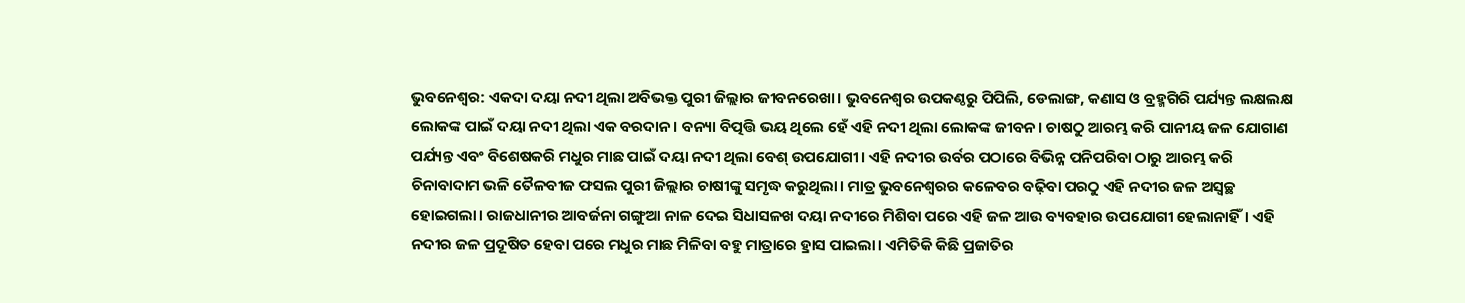ଭୁବନେଶ୍ବର: ଏକଦା ଦୟା ନଦୀ ଥିଲା ଅବିଭକ୍ତ ପୁରୀ ଜିଲ୍ଲାର ଜୀବନରେଖା। ଭୁବନେଶ୍ବର ଉପକଣ୍ଠରୁ ପିପିଲି, ଡେଲାଙ୍ଗ, କଣାସ ଓ ବ୍ରହ୍ମଗିରି ପର୍ଯ୍ୟନ୍ତ ଲକ୍ଷଲକ୍ଷ ଲୋକଙ୍କ ପାଇଁ ଦୟା ନଦୀ ଥିଲା ଏକ ବରଦାନ। ବନ୍ୟା ବିତ୍ପତ୍ତି ଭୟ ଥିଲେ ହେଁ ଏହି ନଦୀ ଥିଲା ଲୋକଙ୍କ ଜୀବନ। ଚାଷଠୁ ଆରମ୍ଭ କରି ପାନୀୟ ଜଳ ଯୋଗାଣ ପର୍ଯ୍ୟନ୍ତ ଏବଂ ବିଶେଷକରି ମଧୁର ମାଛ ପାଇଁ ଦୟା ନଦୀ ଥିଲା ବେଶ୍ ଉପଯୋଗୀ। ଏହି ନଦୀର ଉର୍ବର ପଠାରେ ବିଭିନ୍ନ ପନିପରିବା ଠାରୁ ଆରମ୍ଭ କରି ଚିନାବାଦାମ ଭଳି ତୈଳବୀଜ ଫସଲ ପୁରୀ ଜିଲ୍ଲାର ଚାଷୀଙ୍କୁ ସମୃଦ୍ଧ କରୁଥିଲା। ମାତ୍ର ଭୁବନେଶ୍ବରର କଳେବର ବଢ଼ିବା ପରଠୁ ଏହି ନଦୀର ଜଳ ଅସ୍ବଚ୍ଛ ହୋଇଗଲା। ରାଜଧାନୀର ଆବର୍ଜନା ଗଙ୍ଗୁଆ ନାଳ ଦେଇ ସିଧାସଳଖ ଦୟା ନଦୀରେ ମିଶିବା ପରେ ଏହି ଜଳ ଆଉ ବ୍ୟବହାର ଉପଯୋଗୀ ହେଲାନାହିଁ। ଏହି ନଦୀର ଜଳ ପ୍ରଦୂଷିତ ହେବା ପରେ ମଧୁର ମାଛ ମିଳିବା ବହୁ ମାତ୍ରାରେ ହ୍ରାସ ପାଇଲା। ଏମିତିକି କିଛି ପ୍ରଜାତିର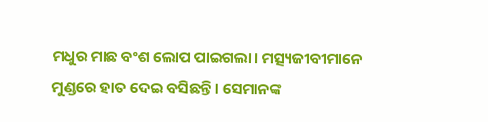ମଧୁର ମାଛ ବଂଶ ଲୋପ ପାଇଗଲା। ମତ୍ସ୍ୟଜୀବୀମାନେ ମୁଣ୍ଡରେ ହାତ ଦେଇ ବସିଛନ୍ତି। ସେମାନଙ୍କ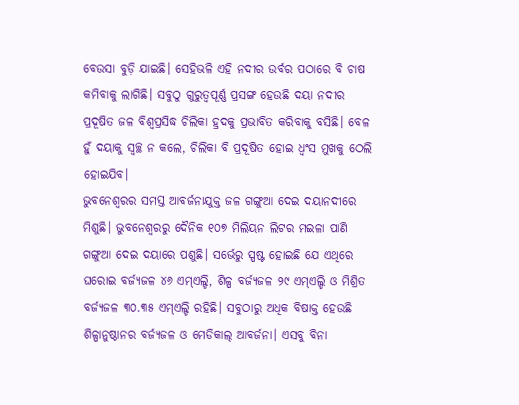ବେଉସା ବୁଡ଼ି ଯାଇଛି। ସେହିଭଳି ଏହି ନଦୀର ଉର୍ବର ପଠାରେ ବି ଚାଷ କମିବାକୁ ଲାଗିଛି। ସବୁଠୁ ଗୁରୁତ୍ବପୂର୍ଣ୍ଣ ପ୍ରସଙ୍ଗ ହେଉଛି ଦୟା ନଦୀର ପ୍ରଦୂଷିତ ଜଳ ବିଶ୍ବପ୍ରସିଦ୍ଧ ଚିଲିକା ହ୍ରଦକୁ ପ୍ରଭାବିତ କରିବାକୁ ବସିଛି। ବେଳ ହୁଁ ଦୟାକୁ ସ୍ବଚ୍ଛ ନ କଲେ, ଚିଲିକା ବି ପ୍ରଦୂଷିତ ହୋଇ ଧ୍ବଂସ ମୁଖକୁ ଠେଲି ହୋଇଯିବ।
ଭୁବନେଶ୍ବରର ସମସ୍ତ ଆବର୍ଜନାଯୁକ୍ତ ଜଳ ଗଙ୍ଗୁଆ ଦେଇ ଦୟାନଦୀରେ ମିଶୁଛି। ଭୁବନେଶ୍ବରରୁ ଦୈନିକ ୧୦୭ ମିଲିୟନ ଲିଟର ମଇଳା ପାଣି ଗଙ୍ଗୁଆ ଦେଇ ଦୟାରେ ପଶୁଛି। ସର୍ଭେରୁ ସ୍ପଷ୍ଟ ହୋଇଛି ଯେ ଏଥିରେ ଘରୋଇ ବର୍ଜ୍ୟଜଳ ୪୬ ଏମ୍ଏଲ୍ଡି, ଶିଳ୍ପ ବର୍ଜ୍ୟଜଳ ୨୯ ଏମ୍ଏଲ୍ଡି ଓ ମିଶ୍ରିତ ବର୍ଜ୍ୟଜଳ ୩୦.୩୫ ଏମ୍ଏଲ୍ଡି ରହିଛି। ସବୁଠାରୁ ଅଧିକ ବିଷାକ୍ତ ହେଉଛି ଶିଳ୍ପାନୁଷ୍ଠାନର ବର୍ଜ୍ୟଜଳ ଓ ମେଡିକାଲ୍ ଆବର୍ଜନା। ଏସବୁ ବିନା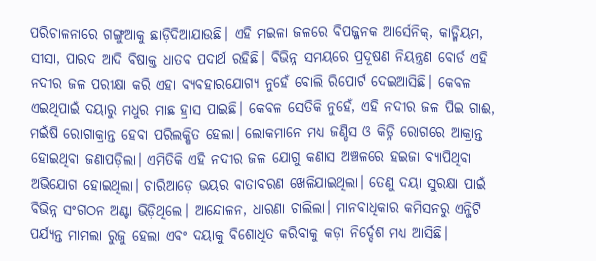ପରିଚାଳନାରେ ଗଙ୍ଗୁଆକୁ ଛାଡ଼ିଦିଆଯାଉଛି। ଏହି ମଇଳା ଜଳରେ ବିପଜ୍ଜନକ ଆର୍ସେନିକ୍, କାଡ୍ମିୟମ, ସୀସା, ପାରଦ ଆଦି ବିଷାକ୍ତ ଧାତବ ପଦାର୍ଥ ରହିଛି। ବିଭିନ୍ନ ସମୟରେ ପ୍ରଦୂଷଣ ନିୟନ୍ତ୍ରଣ ବୋର୍ଡ ଏହି ନଦୀର ଜଳ ପରୀକ୍ଷା କରି ଏହା ବ୍ୟବହାରଯୋଗ୍ୟ ନୁହେଁ ବୋଲି ରିପୋର୍ଟ ଦେଇଆସିଛି। କେବଳ ଏଇଥିପାଇଁ ଦୟାରୁ ମଧୁର ମାଛ ହ୍ରାସ ପାଇଛି। କେବଳ ସେତିକି ନୁହେଁ, ଏହି ନଦୀର ଜଳ ପିଇ ଗାଈ, ମଇଁଷି ରୋଗାକ୍ରାନ୍ତ ହେବା ପରିଲକ୍ଷିତ ହେଲା। ଲୋକମାନେ ମଧ୍ୟ ଜଣ୍ଡିସ ଓ କିଡ୍ନି ରୋଗରେ ଆକ୍ରାନ୍ତ ହୋଇଥିବା ଜଣାପଡ଼ିଲା। ଏମିତିକି ଏହି ନଦୀର ଜଳ ଯୋଗୁ କଣାସ ଅଞ୍ଚଳରେ ହଇଜା ବ୍ୟାପିଥିବା ଅଭିଯୋଗ ହୋଇଥିଲା। ଚାରିଆଡ଼େ ଭୟର ବାତାବରଣ ଖେଳିଯାଇଥିଲା। ତେଣୁ ଦୟା ସୁରକ୍ଷା ପାଇଁ ବିଭିନ୍ନ ସଂଗଠନ ଅଣ୍ଟା ଭିଡ଼ିଥିଲେ। ଆନ୍ଦୋଳନ, ଧାରଣା ଚାଲିଲା। ମାନବାଧିକାର କମିସନରୁ ଏନ୍ଜିଟି ପର୍ଯ୍ୟନ୍ତ ମାମଲା ରୁଜୁ ହେଲା ଏବଂ ଦୟାକୁ ବିଶୋଧିତ କରିବାକୁ କଡ଼ା ନିର୍ଦ୍ଦେଶ ମଧ୍ୟ ଆସିଛି।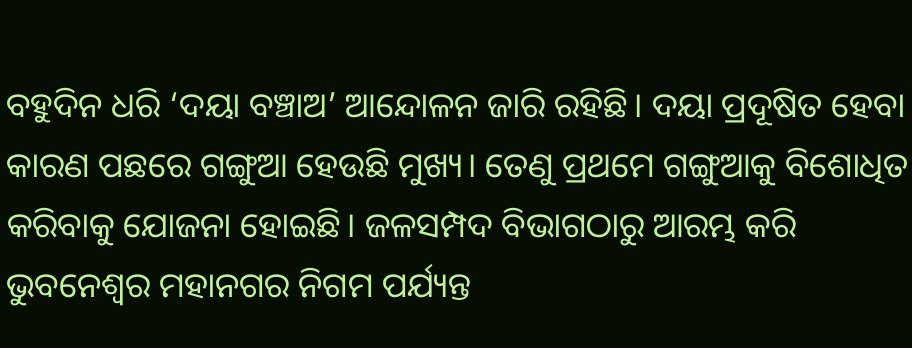ବହୁଦିନ ଧରି ‘ଦୟା ବଞ୍ଚାଅ’ ଆନ୍ଦୋଳନ ଜାରି ରହିଛି। ଦୟା ପ୍ରଦୂଷିତ ହେବା କାରଣ ପଛରେ ଗଙ୍ଗୁଆ ହେଉଛି ମୁଖ୍ୟ। ତେଣୁ ପ୍ରଥମେ ଗଙ୍ଗୁଆକୁ ବିଶୋଧିତ କରିବାକୁ ଯୋଜନା ହୋଇଛି। ଜଳସମ୍ପଦ ବିଭାଗଠାରୁ ଆରମ୍ଭ କରି ଭୁବନେଶ୍ବର ମହାନଗର ନିଗମ ପର୍ଯ୍ୟନ୍ତ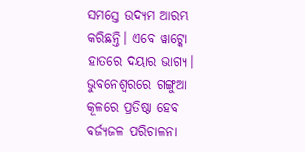ସମସ୍ତେ ଉଦ୍ୟମ ଆରମ୍ଭ କରିଛନ୍ତି। ଏବେ ୱାଟ୍କୋ ହାତରେ ଦୟାର ଭାଗ୍ୟ। ଭୁବନେଶ୍ବରରେ ଗଙ୍ଗୁଆ କୂଳରେ ପ୍ରତିଷ୍ଠା ହେବ ବର୍ଜ୍ୟଜଳ ପରିଚାଳନା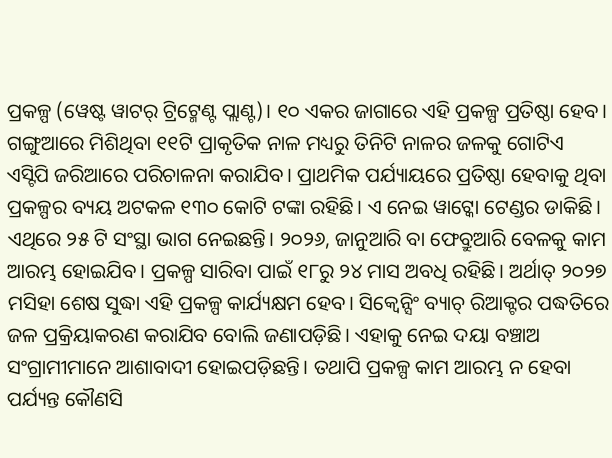ପ୍ରକଳ୍ପ (ୱେଷ୍ଟ ୱାଟର୍ ଟ୍ରିଟ୍ମେଣ୍ଟ ପ୍ଲାଣ୍ଟ)। ୧୦ ଏକର ଜାଗାରେ ଏହି ପ୍ରକଳ୍ପ ପ୍ରତିଷ୍ଠା ହେବ। ଗଙ୍ଗୁଆରେ ମିଶିଥିବା ୧୧ଟି ପ୍ରାକୃତିକ ନାଳ ମଧ୍ୟରୁ ତିନିଟି ନାଳର ଜଳକୁ ଗୋଟିଏ ଏସ୍ଟିପି ଜରିଆରେ ପରିଚାଳନା କରାଯିବ। ପ୍ରାଥମିକ ପର୍ଯ୍ୟାୟରେ ପ୍ରତିଷ୍ଠା ହେବାକୁ ଥିବା ପ୍ରକଳ୍ପର ବ୍ୟୟ ଅଟକଳ ୧୩୦ କୋଟି ଟଙ୍କା ରହିଛି। ଏ ନେଇ ୱାଟ୍କୋ ଟେଣ୍ଡର ଡାକିଛି। ଏଥିରେ ୨୫ ଟି ସଂସ୍ଥା ଭାଗ ନେଇଛନ୍ତି। ୨୦୨୬, ଜାନୁଆରି ବା ଫେବ୍ରୁଆରି ବେଳକୁ କାମ ଆରମ୍ଭ ହୋଇଯିବ। ପ୍ରକଳ୍ପ ସାରିବା ପାଇଁ ୧୮ରୁ ୨୪ ମାସ ଅବଧି ରହିଛି। ଅର୍ଥାତ୍ ୨୦୨୭ ମସିହା ଶେଷ ସୁଦ୍ଧା ଏହି ପ୍ରକଳ୍ପ କାର୍ଯ୍ୟକ୍ଷମ ହେବ। ସିକ୍ବେନ୍ସିଂ ବ୍ୟାଚ୍ ରିଆକ୍ଟର ପଦ୍ଧତିରେ ଜଳ ପ୍ରକ୍ରିୟାକରଣ କରାଯିବ ବୋଲି ଜଣାପଡ଼ିଛି। ଏହାକୁ ନେଇ ଦୟା ବଞ୍ଚାଅ ସଂଗ୍ରାମୀମାନେ ଆଶାବାଦୀ ହୋଇପଡ଼ିଛନ୍ତି। ତଥାପି ପ୍ରକଳ୍ପ କାମ ଆରମ୍ଭ ନ ହେବା ପର୍ଯ୍ୟନ୍ତ କୌଣସି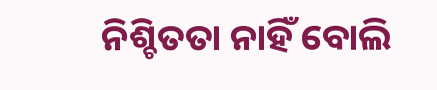ନିଶ୍ଚିତତା ନାହିଁ ବୋଲି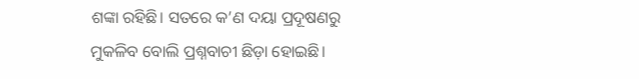ଶଙ୍କା ରହିଛି। ସତରେ କ’ଣ ଦୟା ପ୍ରଦୂଷଣରୁ ମୁକଳିବ ବୋଲି ପ୍ରଶ୍ନବାଚୀ ଛିଡ଼ା ହୋଇଛି।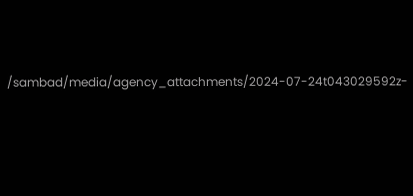/sambad/media/agency_attachments/2024-07-24t043029592z-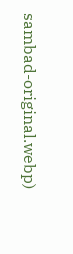sambad-original.webp)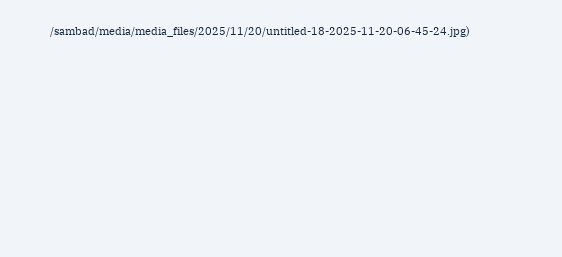/sambad/media/media_files/2025/11/20/untitled-18-2025-11-20-06-45-24.jpg)